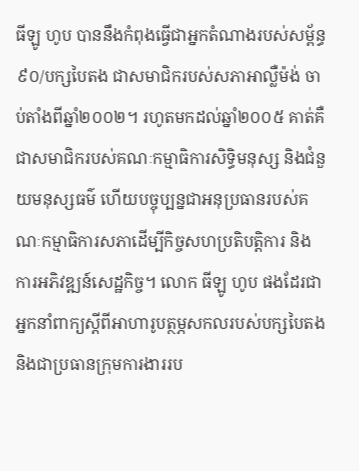ធីឡូ ហូប បាននឹងកំពុងធ្វើជាអ្នកតំណាងរបស់សម្ព័ន្ធ៩០/បក្សបៃតង ជាសមាជិករបស់សភាអាល្លឺម៉ង់ ចាប់តាំងពីឆ្នាំ២០០២។ រហូតមកដល់ឆ្នាំ២០០៥ គាត់គឺជាសមាជិករបស់គណៈកម្មាធិការសិទ្ធិមនុស្ស និងជំនួយមនុស្សធម៌ ហើយបច្ចុប្បន្នជាអនុប្រធានរបស់គណៈកម្មាធិការសភាដើម្បីកិច្ចសហប្រតិបត្តិការ និងការអភិវឌ្ឍន៍សេដ្ឋកិច្ច។ លោក ធីឡូ ហូប ផងដែរជាអ្នកនាំពាក្យស្តីពីអាហារូបត្ថម្ភសកលរបស់បក្សបៃតង និងជាប្រធានក្រុមការងាររប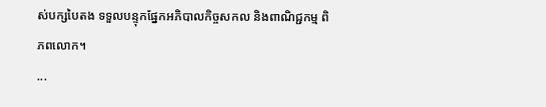ស់បក្សបៃតង ទទួលបន្ទុកផ្នែកអភិបាលកិច្ចសកល និងពាណិជ្ជកម្ម ពិភពលោក។
...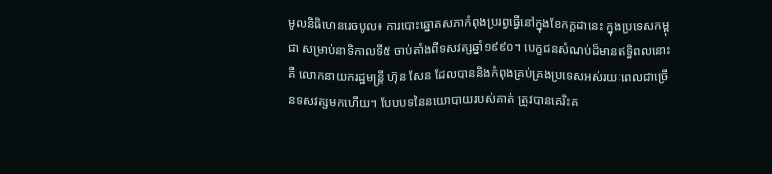មូលនិធិហេនរេចបូល៖ ការបោះឆ្នោតសភាកំពុងប្ររព្វធ្វើនៅក្នុងខែកក្តដានេះ ក្នុងប្រទេសកម្ពុជា សម្រាប់នាទិកាលទី៥ ចាប់តាំងពីទសវត្សឆ្នាំ១៩៩០។ បេក្ខជនសំណប់ដ៏មានឥទ្ធិពលនោះគឺ លោកនាយករដ្ឋមន្រ្តី ហ៊ុន សែន ដែលបាននិងកំពុងគ្រប់គ្រងប្រទេសអស់រយៈពេលជាច្រើនទសវត្សមកហើយ។ បែបបទនៃនយោបាយរបស់គាត់ ត្រូវបានគេរិះគ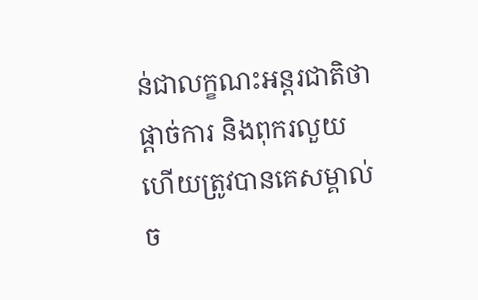ន់ជាលក្ខណះអន្តរជាតិថាផ្តាច់ការ និងពុករលួយ ហើយត្រូវបានគេសម្គាល់ច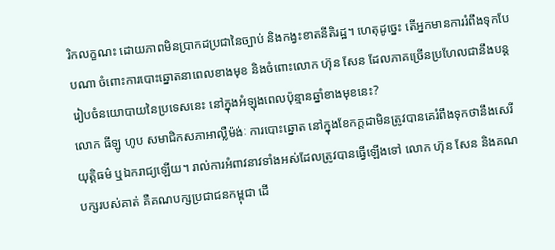រិកលក្ខណះ ដោយភាពមិនប្រាកដប្រជានៃច្បាប់ និងកង្វះខាតនីតិរដ្ឋ។ ហេតុដូច្នេះ តើអ្នកមានការរំពឹងទុកបែបណា ចំពោះការបោះឆ្នោតនាពេលខាងមុខ និងចំពោះលោក ហ៊ុន សែន ដែលភាគច្រើនប្រហែលជានឹងបន្ត រៀបចំនយោបាយនៃប្រទេសនេះ នៅក្នុងអំឡុងពេលប៉ុន្មានឆ្នាំខាងមុខនេះ?
លោក ធីឡូ ហូប សមាជិកសភាអាល្លឺម៉ង់ៈ ការបោះឆ្នោត នៅក្នុងខែកក្តដាមិនត្រូវបានគេរំពឹងទុកថានឹងសេរី យុត្តិធម៌ ឬឯករាជ្យឡើយ។ រាល់ការអំពាវនាវទាំងអស់ដែលត្រូវបានធ្វើឡើងទៅ លោក ហ៊ុន សែន និងគណបក្សរបស់គាត់ គឺគណបក្សប្រជាជនកម្ពុជា ដើ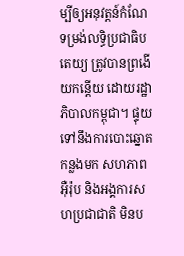ម្បីឲ្យអនុវត្តន៍កំណែទម្រង់លទ្ធិប្រជាធិបតេយ្យ ត្រូវបានព្រងើយកន្តើយ ដោយរដ្ឋាភិបាលកម្ពុជា។ ផ្ទុយទៅនឹងការបោះឆ្នោតកន្លងមក សហភាពអ៊ឺរ៉ុប និងអង្គការសហប្រជាជាតិ មិនប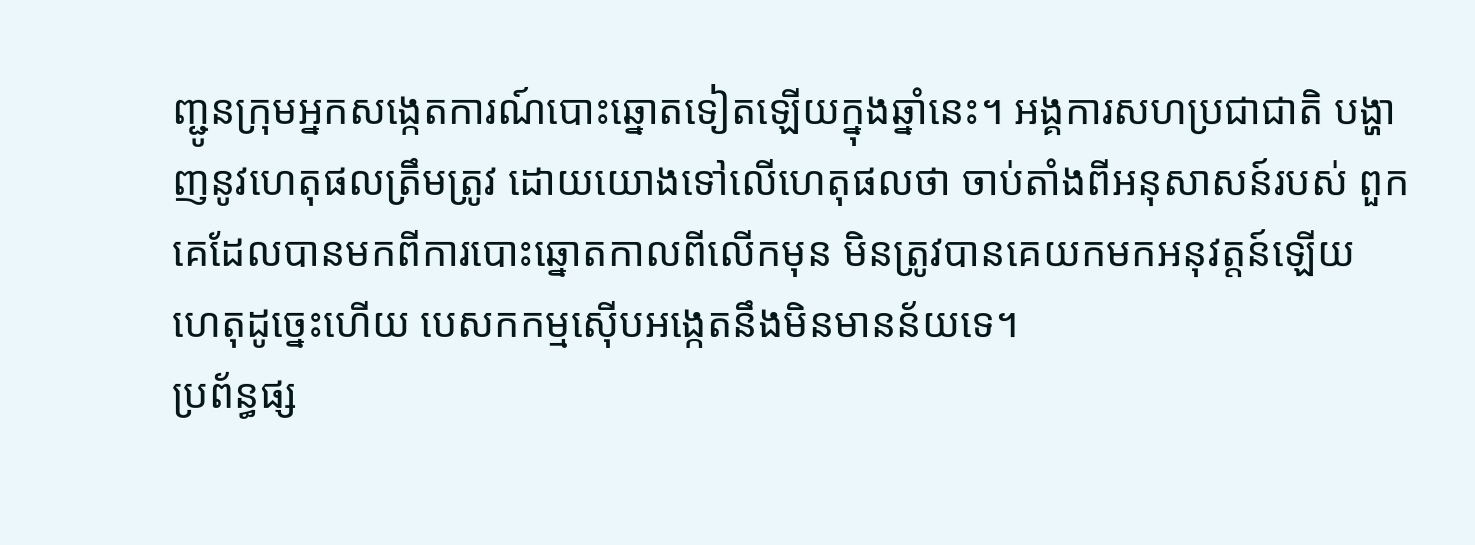ញ្ជូនក្រុមអ្នកសង្កេតការណ៍បោះឆ្នោតទៀតឡើយក្នុងឆ្នាំនេះ។ អង្គការសហប្រជាជាតិ បង្ហាញនូវហេតុផលត្រឹមត្រូវ ដោយយោងទៅលើហេតុផលថា ចាប់តាំងពីអនុសាសន៍របស់ ពួកគេដែលបានមកពីការបោះឆ្នោតកាលពីលើកមុន មិនត្រូវបានគេយកមកអនុវត្តន៍ឡើយ ហេតុដូច្នេះហើយ បេសកកម្មស៊ើបអង្កេតនឹងមិនមានន័យទេ។
ប្រព័ន្ធផ្ស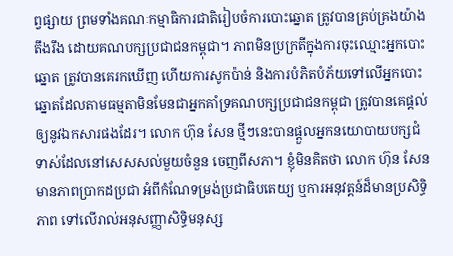ព្វផ្សាយ ព្រមទាំងគណៈកម្មាធិការជាតិរៀបចំការបោះឆ្នោត ត្រូវបានគ្រប់គ្រងយ៉ាងតឹងរឹង ដោយគណបក្សប្រជាជនកម្ពុជា។ ភាពមិនប្រក្រតីក្នុងការចុះឈ្មោះអ្នកបោះឆ្នោត ត្រូវបានគេរកឃើញ ហើយការសូកប៉ាន់ និងការបំភិតបំភ័យទៅលើអ្នកបោះឆ្នោតដែលតាមធម្មតាមិនមែនជាអ្នកគាំទ្រគណបក្សប្រជាជនកម្ពុជា ត្រូវបានគេផ្តល់ឲ្យនូវឯកសារផងដែរ។ លោក ហ៊ុន សែន ថ្មីៗនេះបានផ្តួលអ្នកនយោបាយបក្សជំទាស់ដែលនៅសេសសល់មួយចំនួន ចេញពីសភា។ ខ្ញុំមិនគិតថា លោក ហ៊ុន សែន មានភាពប្រាកដប្រជា អំពីកំណែទម្រង់ប្រជាធិបតេយ្យ ឬការអនុវត្តន៍ដ៏មានប្រសិទ្ធិភាព ទៅលើរាល់អនុសញ្ញាសិទ្ធិមនុស្ស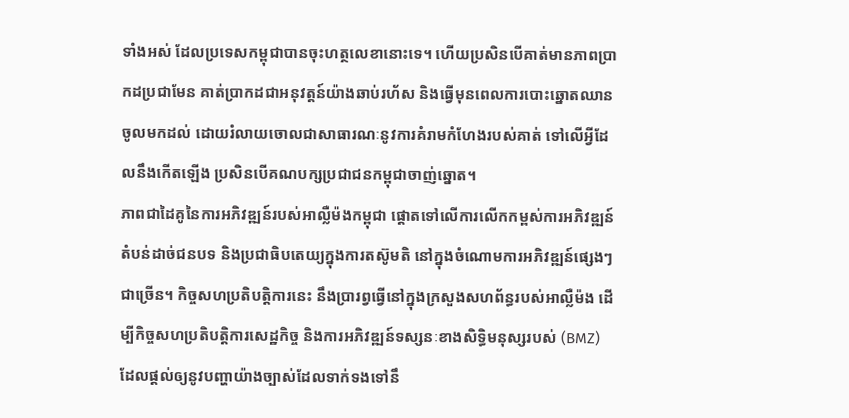ទាំងអស់ ដែលប្រទេសកម្ពុជាបានចុះហត្ថលេខានោះទេ។ ហើយប្រសិនបើគាត់មានភាពប្រាកដប្រជាមែន គាត់ប្រាកដជាអនុវត្តន៍យ៉ាងឆាប់រហ័ស និងធ្វើមុនពេលការបោះឆ្នោតឈានចូលមកដល់ ដោយរំលាយចោលជាសាធារណៈនូវការគំរាមកំហែងរបស់គាត់ ទៅលើអ្វីដែលនឹងកើតឡើង ប្រសិនបើគណបក្សប្រជាជនកម្ពុជាចាញ់ឆ្នោត។
ភាពជាដៃគូនៃការអភិវឌ្ឍន៍របស់អាល្លឺម៉ងកម្ពុជា ផ្តោតទៅលើការលើកកម្ពស់ការអភិវឌ្ឍន៍តំបន់ដាច់ជនបទ និងប្រជាធិបតេយ្យក្នុងការតស៊ូមតិ នៅក្នុងចំណោមការអភិវឌ្ឍន៍ផ្សេងៗជាច្រើន។ កិច្ចសហប្រតិបត្តិការនេះ នឹងប្រារព្វធ្វើនៅក្នុងក្រសួងសហព័ន្ធរបស់អាល្លឺម៉ង ដើម្បីកិច្ចសហប្រតិបត្តិការសេដ្ឋកិច្ច និងការអភិវឌ្ឍន៍ទស្សនៈខាងសិទ្ធិមនុស្សរបស់ (BMZ) ដែលផ្តល់ឲ្យនូវបញ្ហាយ៉ាងច្បាស់ដែលទាក់ទងទៅនឹ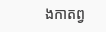ងកាតព្វ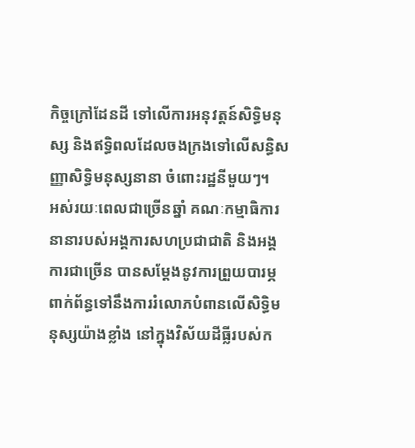កិច្ចក្រៅដែនដី ទៅលើការអនុវត្តន៍សិទ្ធិមនុស្ស និងឥទ្ធិពលដែលចងក្រងទៅលើសន្ធិសញ្ញាសិទ្ធិមនុស្សនានា ចំពោះរដ្ឋនីមួយៗ។
អស់រយៈពេលជាច្រើនឆ្នាំ គណៈកម្មាធិការនានារបស់អង្គការសហប្រជាជាតិ និងអង្គការជាច្រើន បានសម្តែងនូវការព្រួយបារម្ភ ពាក់ព័ន្ធទៅនឹងការរំលោភបំពានលើសិទ្ធិមនុស្សយ៉ាងខ្លាំង នៅក្នុងវិស័យដីធ្លីរបស់ក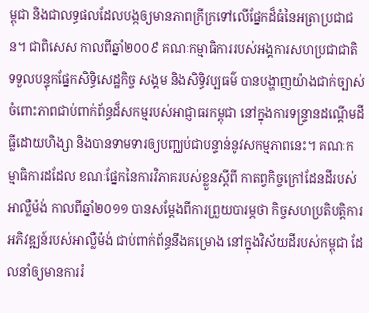ម្ពុជា និងជាលទ្ធផលដែលបង្កឲ្យមានភាពក្រីក្រទៅលើផ្នែកដ៏ធំនៃអត្រាប្រជាជន។ ជាពិសេស កាលពីឆ្នាំ២០០៩ គណៈកម្មាធិការរបស់អង្គការសហប្រជាជាតិ ទទួលបន្ទុកផ្នែកសិទ្ធិសេដ្ឋកិច្ច សង្គម និងសិទ្ធិវប្បធម៌ បានបង្ហាញយ៉ាងជាក់ច្បាស់ ចំពោះភាពជាប់ពាក់ព័ន្ធដ៏សកម្មរបស់អាជ្ញាធរកម្ពុជា នៅក្នុងការទន្រ្ទានដណ្តើមដីធ្លីដោយហិង្សា និងបានទាមទារឲ្យបញ្ឈប់ជាបន្ទាន់នូវសកម្មភាពនេះ។ គណៈកម្មាធិការដដែល ខណៈផ្នែកនៃការវិភាគរបស់ខ្លួនស្តីពី កាតព្វកិច្ចក្រៅដែនដីរបស់អាល្លឺម៉ង់ កាលពីឆ្នាំ២០១១ បានសម្តែងពីការព្រួយបារម្ភថា កិច្ចសហប្រតិបត្តិការអភិវឌ្ឍន៍របស់អាល្លឺម៉ង់ ជាប់ពាក់ព័ន្ធនឹងគម្រោង នៅក្នុងវិស័យដីរបស់កម្ពុជា ដែលនាំឲ្យមានការរំ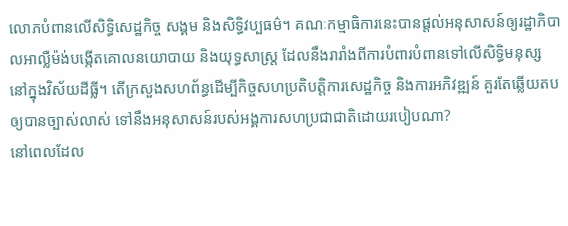លោភបំពានលើសិទ្ធិសេដ្ឋកិច្ច សង្គម និងសិទ្ធិវប្បធម៌។ គណៈកម្មាធិការនេះបានផ្តល់អនុសាសន៍ឲ្យរដ្ឋាភិបាលអាល្លឺម៉ង់បង្កើតគោលនយោបាយ និងយុទ្ធសាស្រ្ត ដែលនឹងរារាំងពីការបំពារបំពានទៅលើសិទ្ធិមនុស្ស នៅក្នុងវិស័យដីធ្លី។ តើក្រសួងសហព័ន្ធដើម្បីកិច្ចសហប្រតិបត្តិការសេដ្ឋកិច្ច និងការអភិវឌ្ឍន៍ គួរតែឆ្លើយតបឲ្យបានច្បាស់លាស់ ទៅនឹងអនុសាសន៍របស់អង្គការសហប្រជាជាតិដោយរបៀបណា?
នៅពេលដែល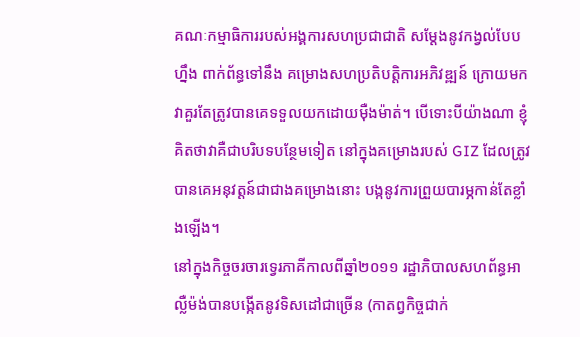គណៈកម្មាធិការរបស់អង្គការសហប្រជាជាតិ សម្តែងនូវកង្វល់បែបហ្នឹង ពាក់ព័ន្ធទៅនឹង គម្រោងសហប្រតិបត្តិការអភិវឌ្ឍន៍ ក្រោយមកវាគួរតែត្រូវបានគេទទួលយកដោយម៉ឺងម៉ាត់។ បើទោះបីយ៉ាងណា ខ្ញុំគិតថាវាគឺជាបរិបទបន្ថែមទៀត នៅក្នុងគម្រោងរបស់ GIZ ដែលត្រូវបានគេអនុវត្តន៍ជាជាងគម្រោងនោះ បង្កនូវការព្រួយបារម្ភកាន់តែខ្លាំងឡើង។
នៅក្នុងកិច្ចចរចារទ្វេរភាគីកាលពីឆ្នាំ២០១១ រដ្ឋាភិបាលសហព័ន្ធអាល្លឺម៉ង់បានបង្កើតនូវទិសដៅជាច្រើន (កាតព្វកិច្ចជាក់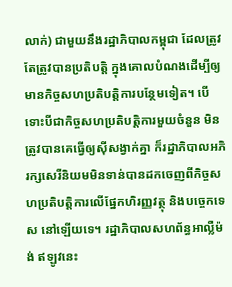លាក់) ជាមួយនឹងរដ្ឋាភិបាលកម្ពុជា ដែលត្រូវតែត្រូវបានប្រតិបត្តិ ក្នុងគោលបំណងដើម្បីឲ្យមានកិច្ចសហប្រតិបត្តិការបន្ថែមទៀត។ បើទោះបីជាកិច្ចសហប្រតិបត្តិការមួយចំនួន មិនត្រូវបានគេធ្វើឲ្យស៊ីសង្វាក់គ្នា ក៏រដ្ឋាភិបាលអភិរក្សសេរីនិយមមិនទាន់បានដកចេញពីកិច្ចសហប្រតិបត្តិការលើផ្នែកហិរញ្ញវត្ថុ និងបច្ចេកទេស នៅឡើយទេ។ រដ្ឋាភិបាលសហព័ន្ធអាល្លឺម៉ង់ ឥឡូវនេះ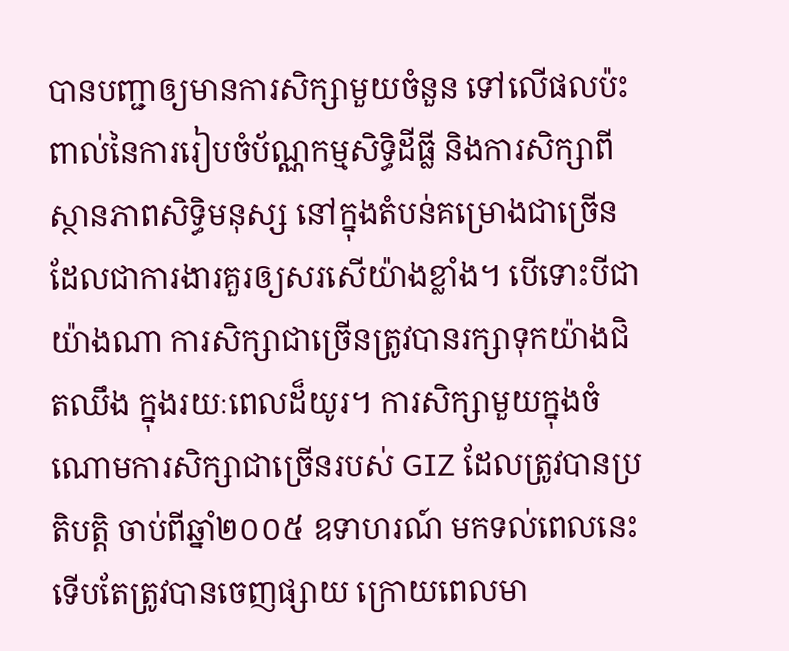បានបញ្ជាឲ្យមានការសិក្សាមួយចំនួន ទៅលើផលប៉ះពាល់នៃការរៀបចំប័ណ្ណកម្មសិទ្ធិដីធ្លី និងការសិក្សាពីស្ថានភាពសិទ្ធិមនុស្ស នៅក្នុងតំបន់គម្រោងជាច្រើន ដែលជាការងារគួរឲ្យសរសើយ៉ាងខ្លាំង។ បើទោះបីជាយ៉ាងណា ការសិក្សាជាច្រើនត្រូវបានរក្សាទុកយ៉ាងជិតឈឹង ក្នុងរយៈពេលដ៏យូរ។ ការសិក្សាមួយក្នុងចំណោមការសិក្សាជាច្រើនរបស់ GIZ ដែលត្រូវបានប្រតិបត្តិ ចាប់ពីឆ្នាំ២០០៥ ឧទាហរណ៍ មកទល់ពេលនេះទើបតែត្រូវបានចេញផ្សាយ ក្រោយពេលមា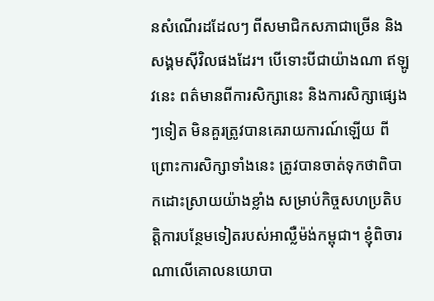នសំណើរដដែលៗ ពីសមាជិកសភាជាច្រើន និងសង្គមស៊ីវិលផងដែរ។ បើទោះបីជាយ៉ាងណា ឥឡូវនេះ ពត៌មានពីការសិក្សានេះ និងការសិក្សាផ្សេងៗទៀត មិនគួរត្រូវបានគេរាយការណ៍ឡើយ ពីព្រោះការសិក្សាទាំងនេះ ត្រូវបានចាត់ទុកថាពិបាកដោះស្រាយយ៉ាងខ្លាំង សម្រាប់កិច្ចសហប្រតិបត្តិការបន្ថែមទៀតរបស់អាល្លឺម៉ង់កម្ពុជា។ ខ្ញុំពិចារណាលើគោលនយោបា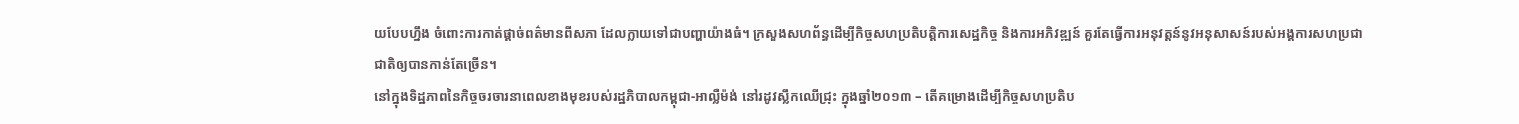យបែបហ្នឹង ចំពោះការកាត់ផ្តាច់ពត៌មានពីសភា ដែលក្លាយទៅជាបញ្ហាយ៉ាងធំ។ ក្រសួងសហព័ន្ធដើម្បីកិច្ចសហប្រតិបត្តិការសេដ្ឋកិច្ច និងការអភិវឌ្ឍន៍ គួរតែធ្វើការអនុវត្តន៍នូវអនុសាសន៍របស់អង្គការសហប្រជាជាតិឲ្យបានកាន់តែច្រើន។
នៅក្នុងទិដ្ឋភាពនៃកិច្ចចរចារនាពេលខាងមុខរបស់រដ្ឋភិបាលកម្ពុជា-អាល្លឺម៉ង់ នៅរដូវស្លឹកឈើជ្រុះ ក្នុងឆ្នាំ២០១៣ – តើគម្រោងដើម្បីកិច្ចសហប្រតិប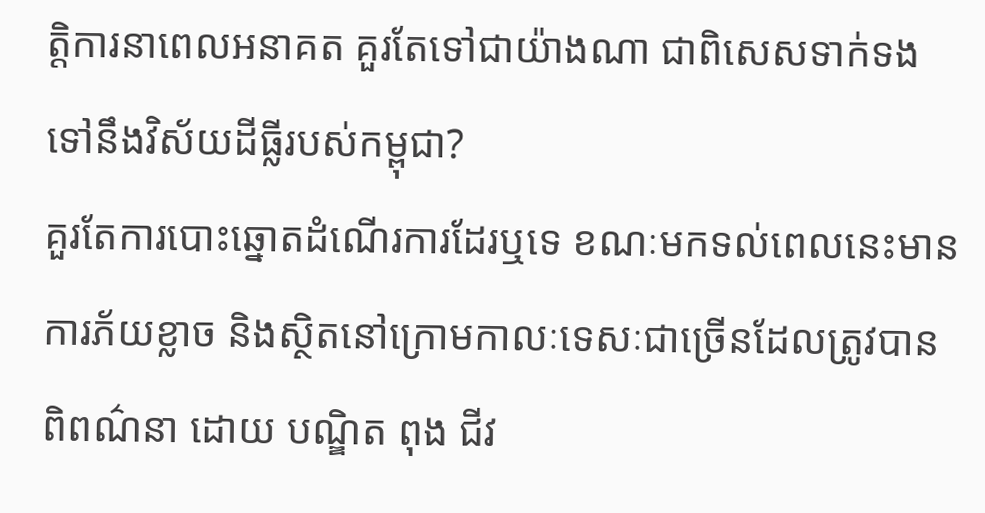ត្តិការនាពេលអនាគត គួរតែទៅជាយ៉ាងណា ជាពិសេសទាក់ទងទៅនឹងវិស័យដីធ្លីរបស់កម្ពុជា?
គួរតែការបោះឆ្នោតដំណើរការដែរឬទេ ខណៈមកទល់ពេលនេះមានការភ័យខ្លាច និងស្ថិតនៅក្រោមកាលៈទេសៈជាច្រើនដែលត្រូវបានពិពណ៌នា ដោយ បណ្ឌិត ពុង ជីវ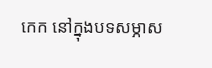កេក នៅក្នុងបទសម្ភាស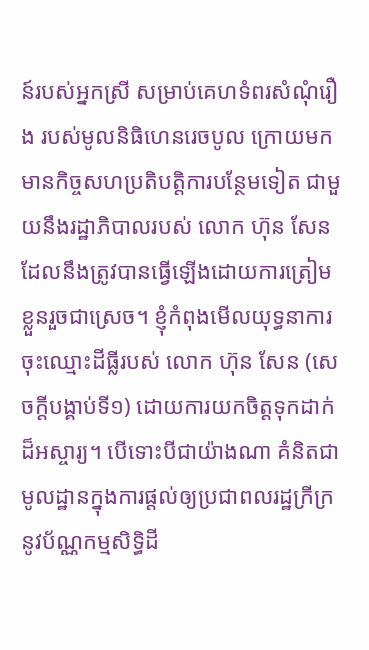ន៍របស់អ្នកស្រី សម្រាប់គេហទំពរសំណុំរឿង របស់មូលនិធិហេនរេចបូល ក្រោយមកមានកិច្ចសហប្រតិបត្តិការបន្ថែមទៀត ជាមួយនឹងរដ្ឋាភិបាលរបស់ លោក ហ៊ុន សែន ដែលនឹងត្រូវបានធ្វើឡើងដោយការត្រៀមខ្លួនរួចជាស្រេច។ ខ្ញុំកំពុងមើលយុទ្ធនាការចុះឈ្មោះដីធ្លីរបស់ លោក ហ៊ុន សែន (សេចក្តីបង្គាប់ទី១) ដោយការយកចិត្តទុកដាក់ដ៏អស្ចារ្យ។ បើទោះបីជាយ៉ាងណា គំនិតជាមូលដ្ឋានក្នុងការផ្តល់ឲ្យប្រជាពលរដ្ឋក្រីក្រ នូវប័ណ្ណកម្មសិទ្ធិដី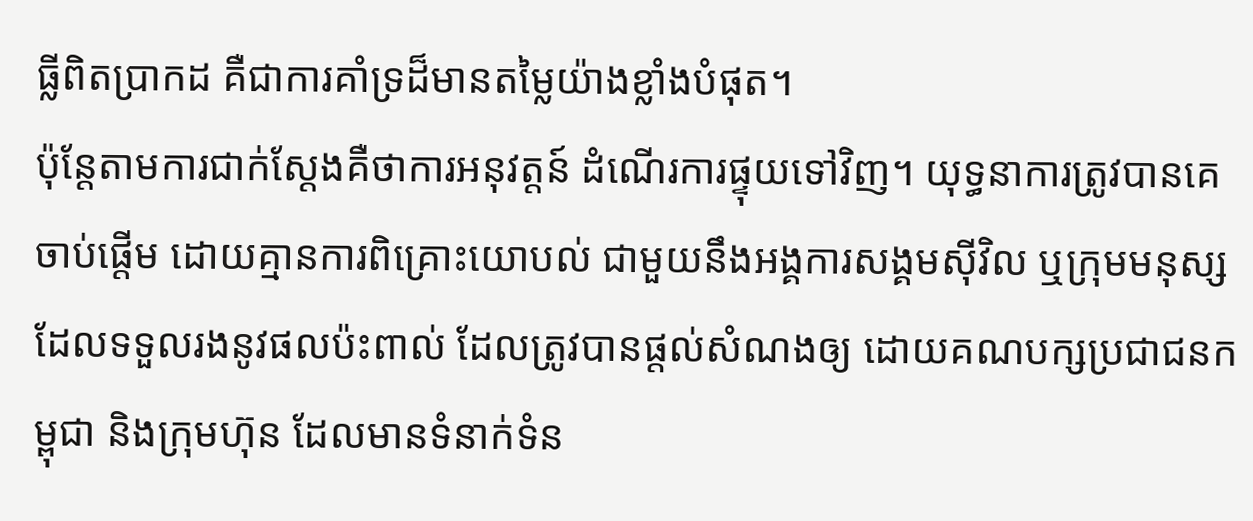ធ្លីពិតប្រាកដ គឺជាការគាំទ្រដ៏មានតម្លៃយ៉ាងខ្លាំងបំផុត។
ប៉ុន្តែតាមការជាក់ស្តែងគឺថាការអនុវត្តន៍ ដំណើរការផ្ទុយទៅវិញ។ យុទ្ធនាការត្រូវបានគេចាប់ផ្តើម ដោយគ្មានការពិគ្រោះយោបល់ ជាមួយនឹងអង្គការសង្គមស៊ីវិល ឬក្រុមមនុស្សដែលទទួលរងនូវផលប៉ះពាល់ ដែលត្រូវបានផ្តល់សំណងឲ្យ ដោយគណបក្សប្រជាជនកម្ពុជា និងក្រុមហ៊ុន ដែលមានទំនាក់ទំន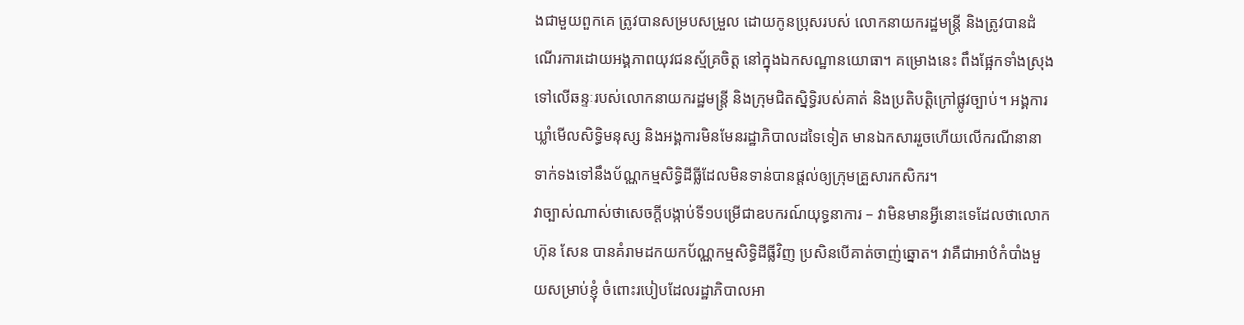ងជាមួយពួកគេ ត្រូវបានសម្របសម្រួល ដោយកូនប្រុសរបស់ លោកនាយករដ្ឋមន្រ្តី និងត្រូវបានដំណើរការដោយអង្គភាពយុវជនស្ម័គ្រចិត្ត នៅក្នុងឯកសណ្ឋានយោធា។ គម្រោងនេះ ពឹងផ្អែកទាំងស្រុងទៅលើឆន្ទៈរបស់លោកនាយករដ្ឋមន្រ្តី និងក្រុមជិតស្និទ្ធិរបស់គាត់ និងប្រតិបត្តិក្រៅផ្លូវច្បាប់។ អង្គការឃ្លាំមើលសិទ្ធិមនុស្ស និងអង្គការមិនមែនរដ្ឋាភិបាលដទៃទៀត មានឯកសាររួចហើយលើករណីនានា ទាក់ទងទៅនឹងប័ណ្ណកម្មសិទ្ធិដីធ្លីដែលមិនទាន់បានផ្តល់ឲ្យក្រុមគ្រួសារកសិករ។
វាច្បាស់ណាស់ថាសេចក្តីបង្កាប់ទី១បម្រើជាឧបករណ៍យុទ្ធនាការ – វាមិនមានអ្វីនោះទេដែលថាលោក ហ៊ុន សែន បានគំរាមដកយកប័ណ្ណកម្មសិទ្ធិដីធ្លីវិញ ប្រសិនបើគាត់ចាញ់ឆ្នោត។ វាគឺជាអាឋ៌កំបាំងមួយសម្រាប់ខ្ញុំ ចំពោះរបៀបដែលរដ្ឋាភិបាលអា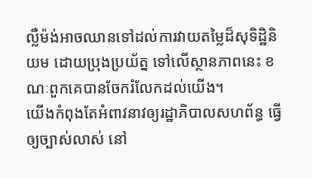ល្លឺម៉ង់អាចឈានទៅដល់ការវាយតម្លៃដ៏សុទិដ្ឋិនិយម ដោយប្រុងប្រយ័ត្ន ទៅលើស្ថានភាពនេះ ខណៈពួកគេបានចែករំលែកដល់យើង។
យើងកំពុងតែអំពាវនាវឲ្យរដ្ឋាភិបាលសហព័ន្ធ ធ្វើឲ្យច្បាស់លាស់ នៅ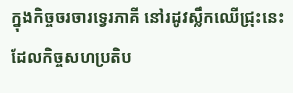ក្នុងកិច្ចចរចារទ្វេរភាគី នៅរដូវស្លឹកឈើជ្រុះនេះ ដែលកិច្ចសហប្រតិប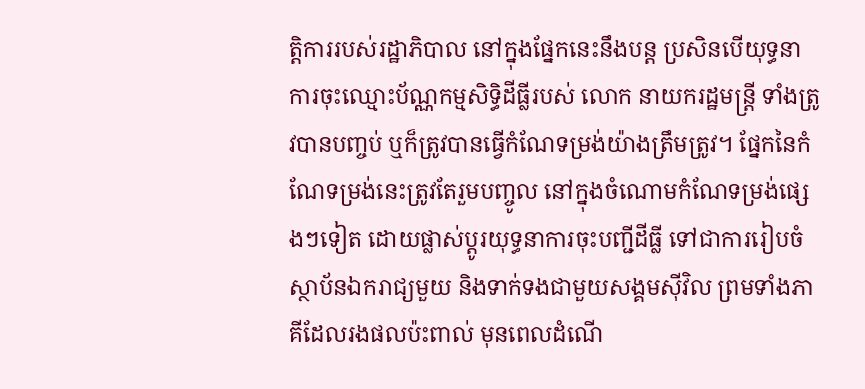ត្តិការរបស់រដ្ឋាភិបាល នៅក្នុងផ្នែកនេះនឹងបន្ត ប្រសិនបើយុទ្ធនាការចុះឈ្មោះប័ណ្ណកម្មសិទ្ធិដីធ្លីរបស់ លោក នាយករដ្ឋមន្រ្តី ទាំងត្រូវបានបញ្ចប់ ឬក៏ត្រូវបានធ្វើកំណែទម្រង់យ៉ាងត្រឹមត្រូវ។ ផ្នែកនៃកំណែទម្រង់នេះត្រូវតែរួមបញ្ចូល នៅក្នុងចំណោមកំណែទម្រង់ផ្សេងៗទៀត ដោយផ្លាស់ប្តូរយុទ្ធនាការចុះបញ្ជីដីធ្លី ទៅជាការរៀបចំស្ថាប័នឯករាជ្យមួយ និងទាក់ទងជាមួយសង្គមស៊ីវិល ព្រមទាំងភាគីដែលរងផលប៉ះពាល់ មុនពេលដំណើ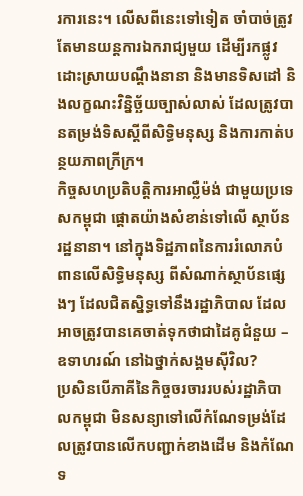រការនេះ។ លើសពីនេះទៅទៀត ចាំបាច់ត្រូវតែមានយន្តការឯករាជ្យមួយ ដើម្បីរកផ្លូវដោះស្រាយបណ្ដឹងនានា និងមានទិសដៅ និងលក្ខណះវិន្និច្ឆ័យច្បាស់លាស់ ដែលត្រូវបានតម្រង់ទិសស្តីពីសិទ្ធិមនុស្ស និងការកាត់បន្ថយភាពក្រីក្រ។
កិច្ចសហប្រតិបត្តិការអាល្លឺម៉ង់ ជាមួយប្រទេសកម្ពុជា ផ្តោតយ៉ាងសំខាន់ទៅលើ ស្ថាប័នរដ្ឋនានា។ នៅក្នុងទិដ្ឋភាពនៃការរំលោភបំពានលើសិទ្ធិមនុស្ស ពីសំណាក់ស្ថាប័នផ្សេងៗ ដែលជិតស្និទ្ធទៅនឹងរដ្ឋាភិបាល ដែលអាចត្រូវបានគេចាត់ទុកថាជាដៃគូជំនួយ – ឧទាហរណ៍ នៅឯថ្នាក់សង្គមស៊ីវិល?
ប្រសិនបើភាគីនៃកិច្ចចរចាររបស់រដ្ឋាភិបាលកម្ពុជា មិនសន្យាទៅលើកំណែទម្រង់ដែលត្រូវបានលើកបញ្ជាក់ខាងដើម និងកំណែទ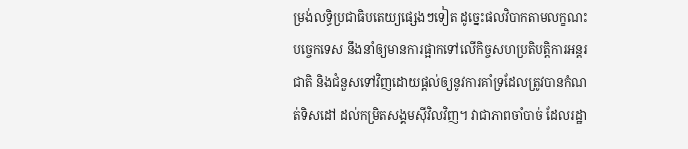ម្រង់លទ្ធិប្រជាធិបតេយ្យផ្សេងៗទៀត ដូច្នេះផលវិបាកតាមលក្ខណះបច្ចេកទេស នឹងនាំឲ្យមានការផ្អាកទៅលើកិច្ចសហប្រតិបត្តិការអន្តរជាតិ និងជំនួសទៅវិញដោយផ្តល់ឲ្យនូវការគាំទ្រដែលត្រូវបានកំណត់ទិសដៅ ដល់កម្រិតសង្គមស៊ីវិលវិញ។ វាជាភាពចាំបាច់ ដែលរដ្ឋា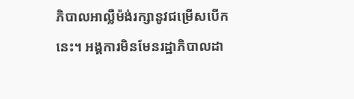ភិបាលអាល្លឺម៉ង់រក្សានូវជម្រើសបើកនេះ។ អង្គការមិនមែនរដ្ឋាភិបាលដា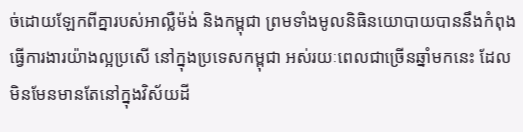ច់ដោយឡែកពីគ្នារបស់អាល្លឺម៉ង់ និងកម្ពុជា ព្រមទាំងមូលនិធិនយោបាយបាននឹងកំពុងធ្វើការងារយ៉ាងល្អប្រសើ នៅក្នុងប្រទេសកម្ពុជា អស់រយៈពេលជាច្រើនឆ្នាំមកនេះ ដែលមិនមែនមានតែនៅក្នុងវិស័យដី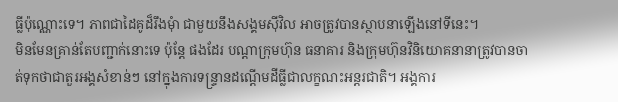ធ្លីប៉ុណ្ណោះទេ។ ភាពជាដៃគូដ៏រឹងមុំា ជាមួយនឹងសង្គមស៊ីវិល អាចត្រូវបានស្ថាបនាឡើងនៅទីនេះ។
មិនមែនគ្រាន់តែបញ្ជាក់នោះទេ ប៉ុន្តែ ផងដែរ បណ្តាក្រុមហ៊ុន ធនាគារ និងក្រុមហ៊ុនវិនិយោគនានាត្រូវបានចាត់ទុកថាជាតួរអង្គសំខាន់ៗ នៅក្នុងការទន្រ្ទានដណ្តើមដីធ្លីជាលក្ខណះអន្តរជាតិ។ អង្គការ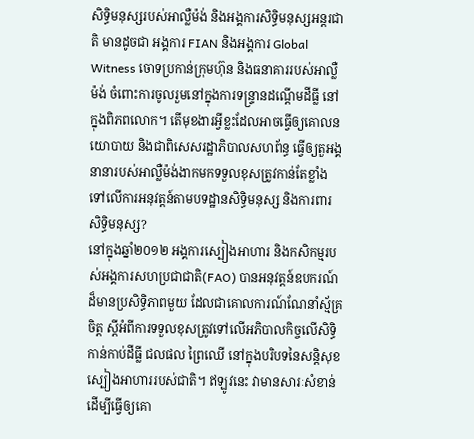សិទ្ធិមនុស្សរបស់អាល្លឺម៉ង់ និងអង្គការសិទ្ធិមនុស្សអន្តរជាតិ មានដូចជា អង្គការ FIAN និងអង្គការ Global Witness ចោទប្រកាន់ក្រុមហ៊ុន និងធនាគាររបស់អាល្លឺម៉ង់ ចំពោះការចូលរួមនៅក្នុងការទន្រ្ទានដណ្តើមដីធ្លី នៅក្នុងពិភពលោក។ តើមុខងារអ្វីខ្លះដែលអាចធ្វើឲ្យគោលនយោបាយ និងជាពិសេសរដ្ឋាភិបាលសហព័ន្ធ ធ្វើឲ្យតួអង្គនានារបស់អាល្លឺម៉ង់ងាកមកទទួលខុសត្រូវកាន់តែខ្លាំង ទៅលើការអនុវត្តន៍តាមបទដ្ឋានសិទ្ធិមនុស្ស និងការពារ សិទ្ធិមនុស្ស?
នៅក្នុងឆ្នាំ២០១២ អង្គការស្បៀងអាហារ និងកសិកម្មរបស់អង្គការសហប្រជាជាតិ(FAO) បានអនុវត្តន៍ឧបករណ៍ដ៏មានប្រសិទ្ធិភាពមួយ ដែលជាគោលការណ៍ណែនាំស្ម័គ្រចិត្ត ស្តីអំពីការទទួលខុសត្រូវទៅលើអភិបាលកិច្ចលើសិទ្ធិកាន់កាប់ដីធ្លី ជលផល ព្រៃឈើ នៅក្នុងបរិបទនៃសន្តិសុខស្បៀងអាហាររបស់ជាតិ។ ឥឡូវនេះ វាមានសារៈសំខាន់ ដើម្បីធ្វើឲ្យគោ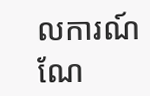លការណ៍ណែ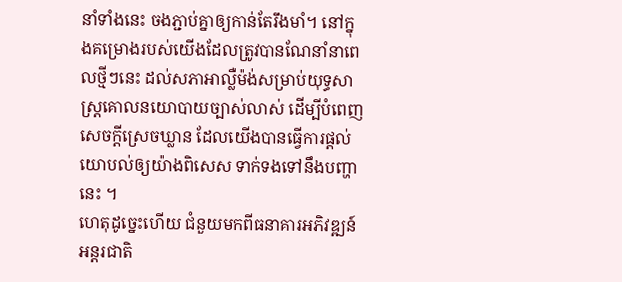នាំទាំងនេះ ចងភ្ជាប់គ្នាឲ្យកាន់តែរឹងមាំ។ នៅក្នុងគម្រោងរបស់យើងដែលត្រូវបានណែនាំនាពេលថ្មីៗនេះ ដល់សភាអាល្លឺម៉ង់សម្រាប់យុទ្ធសាស្រ្តគោលនយោបាយច្បាស់លាស់ ដើម្បីបំពេញសេចក្តីស្រេចឃ្លាន ដែលយើងបានធ្វើការផ្តល់យោបល់ឲ្យយ៉ាងពិសេស ទាក់ទងទៅនឹងបញ្ហានេះ ។
ហេតុដូច្នេះហើយ ជំនួយមកពីធនាគារអភិវឌ្ឍន៍អន្តរជាតិ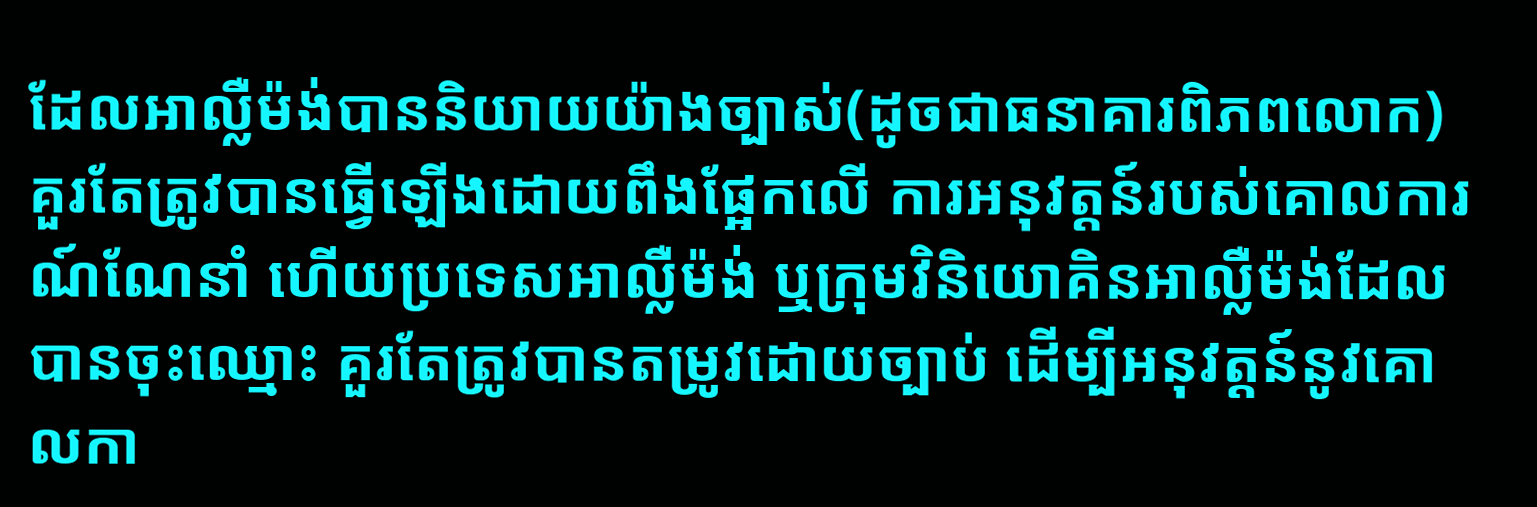ដែលអាល្លឺម៉ង់បាននិយាយយ៉ាងច្បាស់(ដូចជាធនាគារពិភពលោក) គួរតែត្រូវបានធ្វើឡើងដោយពឹងផ្អែកលើ ការអនុវត្តន៍របស់គោលការណ៍ណែនាំ ហើយប្រទេសអាល្លឺម៉ង់ ឬក្រុមវិនិយោគិនអាល្លឺម៉ង់ដែលបានចុះឈ្មោះ គួរតែត្រូវបានតម្រូវដោយច្បាប់ ដើម្បីអនុវត្តន៍នូវគោលកា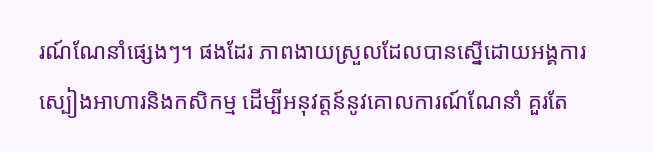រណ៍ណែនាំផ្សេងៗ។ ផងដែរ ភាពងាយស្រួលដែលបានស្នើដោយអង្គការស្បៀងអាហារនិងកសិកម្ម ដើម្បីអនុវត្តន៍នូវគោលការណ៍ណែនាំ គួរតែ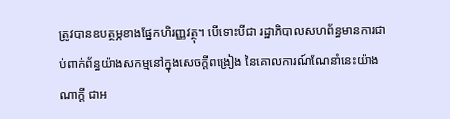ត្រូវបានឧបត្ថម្ភខាងផ្នែកហិរញ្ញវត្ថុ។ បើទោះបីជា រដ្ឋាភិបាលសហព័ន្ធមានការជាប់ពាក់ព័ន្ធយ៉ាងសកម្មនៅក្នុងសេចក្តីពង្រៀង នៃគោលការណ៍ណែនាំនេះយ៉ាងណាក្តី ជាអ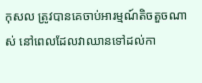កុសល ត្រូវបានគេចាប់អារម្មណ៍តិចតួចណាស់ នៅពេលដែលវាឈានទៅដល់កា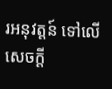រអនុវត្តន៍ ទៅលើ សេចក្តី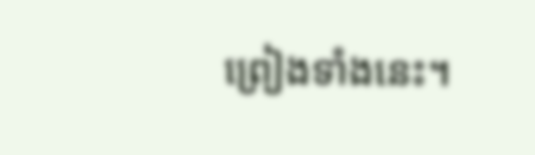ព្រៀងទាំងនេះ។